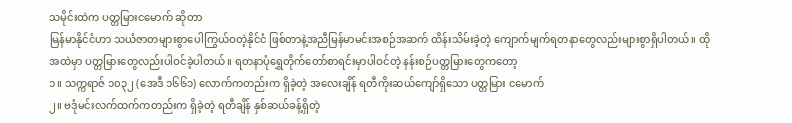သမိုင်းထဲက ပတ္တမြားငမောက် ဆိုတာ
မြန်မာနိုင်ငံဟာ သယံဇာတများစွာပေါကြွယ်ဝတဲ့နိုင်ငံ ဖြစ်တာနဲ့အညီမြန်မာမင်းအစဉ်အဆက် ထိန်းသိမ်းခဲ့တဲ့ ကျောက်မျက်ရတနာတွေလည်းများစွာရှိပါတယ်။ ထိုအထဲမှာ ပတ္တမြားတွေလည်းပါဝင်ခဲ့ပါတယ်။ ရတနာပုံရွှေတိုက်တော်စာရင်းမှာပါဝင်တဲ့ နန်းစဉ်ပတ္တမြားတွေကတော့
၁။ သက္ကရာဇ် ၁၀၃၂ (အေဒီ ၁၆၆၁) လောက်ကတည်းက ရှိခဲ့တဲ့ အလေးချိန် ရတီကိုးဆယ်ကျော်ရှိသော ပတ္တမြား ငမောက်
၂။ ဗဒုံမင်းလက်ထက်ကတည်းက ရှိခဲ့တဲ့ ရတီချိန် နှစ်ဆယ်ခန့်ရှိတဲ့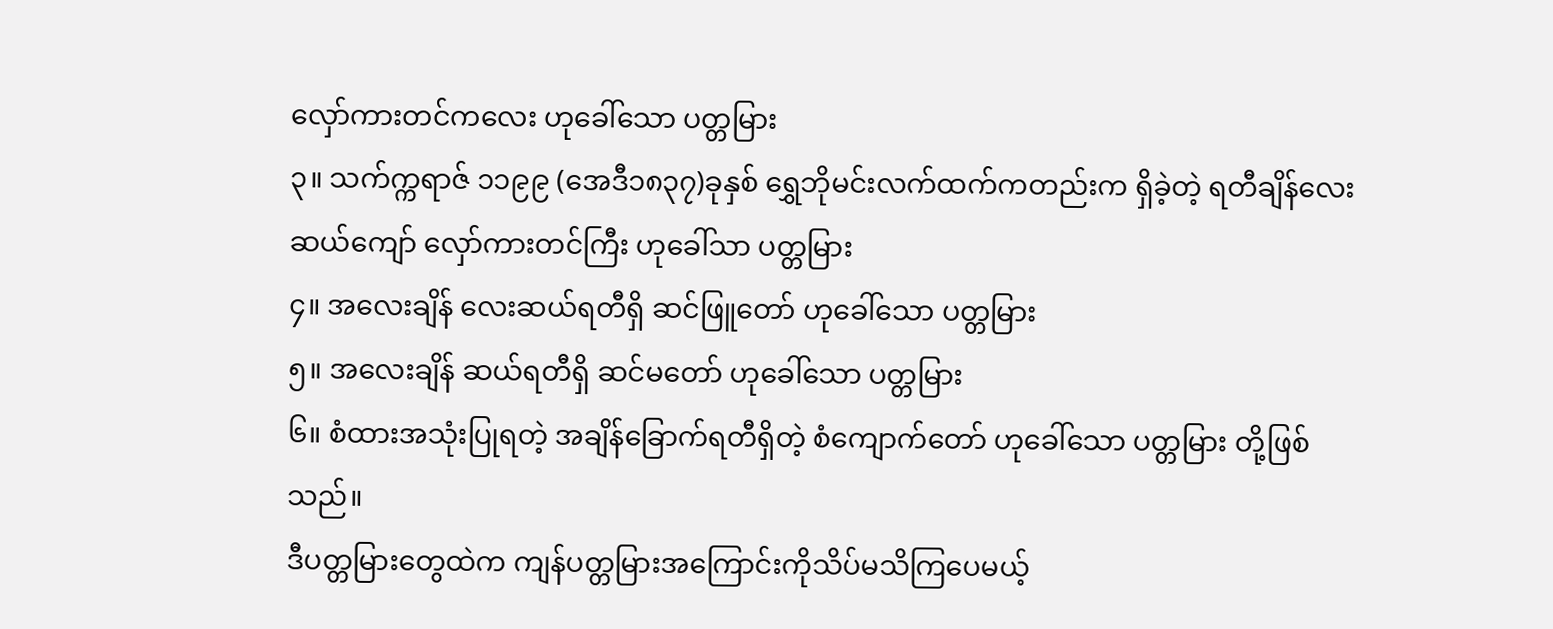လှော်ကားတင်ကလေး ဟုခေါ်သော ပတ္တမြား
၃။ သက်က္ကရာဇ် ၁၁၉၉ (အေဒီ၁၈၃၇)ခုနှစ် ရွှေဘိုမင်းလက်ထက်ကတည်းက ရှိခဲ့တဲ့ ရတီချိန်လေးဆယ်ကျော် လှော်ကားတင်ကြီး ဟုခေါ်သာ ပတ္တမြား
၄။ အလေးချိန် လေးဆယ်ရတီရှိ ဆင်ဖြူတော် ဟုခေါ်သော ပတ္တမြား
၅။ အလေးချိန် ဆယ်ရတီရှိ ဆင်မတော် ဟုခေါ်သော ပတ္တမြား
၆။ စံထားအသုံးပြုရတဲ့ အချိန်ခြောက်ရတီရှိတဲ့ စံကျောက်တော် ဟုခေါ်သော ပတ္တမြား တို့ဖြစ်သည်။
ဒီပတ္တမြားတွေထဲက ကျန်ပတ္တမြားအကြောင်းကိုသိပ်မသိကြပေမယ့်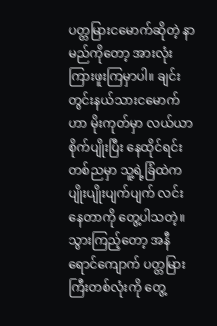ပတ္တမြားငမောက်ဆိုတဲ့ နာမည်ကိုတော့ အားလုံးကြားဖူးကြမှာပါ။ ချင်းတွင်းနယ်သားငမောက်ဟာ မိုးကုတ်မှာ လယ်ယာစိုက်ပျိုးပြီး နေထိုင်ရင်း တစ်ညမှာ သူ့ရဲ့ခြံထဲက ပျိုးပျိုးပျက်ပျက် လင်းနေတာကို တွေ့ပါသတဲ့။ သွားကြည့်တော့ အနီရောင်ကျောက် ပတ္တမြားကြီးတစ်လုံးကို တွေ့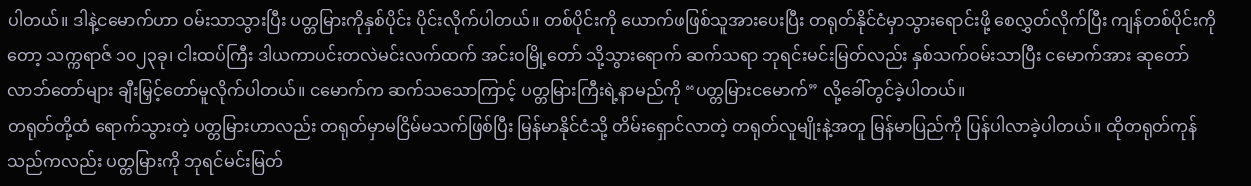ပါတယ်။ ဒါနဲ့ငမောက်ဟာ ဝမ်းသာသွားပြီး ပတ္တမြားကိုနှစ်ပိုင်း ပိုင်းလိုက်ပါတယ်။ တစ်ပိုင်းကို ယောက်ဖဖြစ်သူအားပေးပြီး တရုတ်နိုင်ငံမှာသွားရောင်းဖို့ စေလွှတ်လိုက်ပြီး ကျန်တစ်ပိုင်းကိုတော့ သက္ကရာဇ် ၁၀၂၃ခု၊ ငါးထပ်ကြီး ဒါယကာပင်းတလဲမင်းလက်ထက် အင်းဝမြို့တော် သို့သွားရောက် ဆက်သရာ ဘုရင်းမင်းမြတ်လည်း နှစ်သက်ဝမ်းသာပြီး ငမောက်အား ဆုတော်လာဘ်တော်များ ချီးမြှင့်တော်မူလိုက်ပါတယ်။ ငမောက်က ဆက်သသောကြာင့် ပတ္တမြားကြီးရဲ့နာမည်ကို “ပတ္တမြားငမောက်” လို့ခေါ်တွင်ခဲ့ပါတယ်။
တရုတ်တို့ထံ ရောက်သွားတဲ့ ပတ္တမြားဟာလည်း တရုတ်မှာမငြိမ်မသက်ဖြစ်ပြီး မြန်မာနိုင်ငံသို့ တိမ်းရှောင်လာတဲ့ တရုတ်လူမျိုးနဲ့အတူ မြန်မာပြည်ကို ပြန်ပါလာခဲ့ပါတယ်။ ထိုတရုတ်ကုန်သည်ကလည်း ပတ္တမြားကို ဘုရင်မင်းမြတ်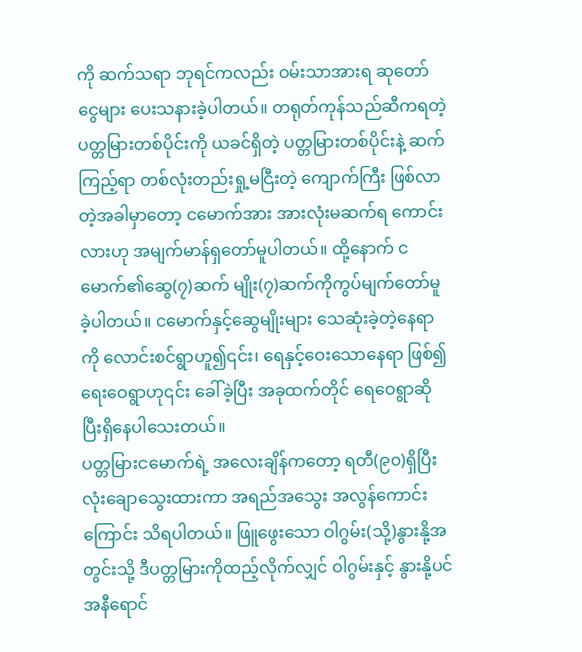ကို ဆက်သရာ ဘုရင်ကလည်း ဝမ်းသာအားရ ဆုတော်ငွေများ ပေးသနားခဲ့ပါတယ်။ တရုတ်ကုန်သည်ဆီကရတဲ့ ပတ္တမြားတစ်ပိုင်းကို ယခင်ရှိတဲ့ ပတ္တမြားတစ်ပိုင်းနဲ့ ဆက်ကြည့်ရာ တစ်လုံးတည်းရှု့မငြီးတဲ့ ကျောက်ကြီး ဖြစ်လာတဲ့အခါမှာတော့ ငမောက်အား အားလုံးမဆက်ရ ကောင်းလားဟု အမျက်မာန်ရှတော်မူပါတယ်။ ထို့နောက် ငမောက်၏ဆွေ(၇)ဆက် မျိုး(၇)ဆက်ကိုကွပ်မျက်တော်မူ ခဲ့ပါတယ်။ ငမောက်နှင့်ဆွေမျိုးများ သေဆုံးခဲ့တဲ့နေရာကို လောင်းစင်ရွာဟူ၍၎င်း၊ ရေနှင့်ဝေးသောနေရာ ဖြစ်၍ရေးဝေရွာဟု၎င်း ခေါ်ခဲ့ပြီး အခုထက်တိုင် ရေဝေရွာဆိုပြီးရှိနေပါသေးတယ်။
ပတ္တမြားငမောက်ရဲ့ အလေးချိန်ကတော့ ရတီ(၉၀)ရှိပြီး လုံးချောသွေးထားကာ အရည်အသွေး အလွန်ကောင်းကြောင်း သိရပါတယ်။ ဖြူဖွေးသော ဝါဂွမ်း(သို့)နွားနို့အတွင်းသို့ ဒီပတ္တမြားကိုထည့်လိုက်လျှင် ဝါဂွမ်းနှင့် နွားနို့ပင် အနီရောင်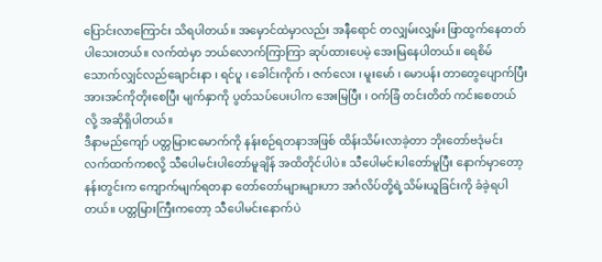ပြောင်းလာကြောင်း သိရပါတယ်။ အမှောင်ထဲမှာလည်း အနီရောင် တလျှမ်းလျှမ်း ဖြာထွက်နေတတ်ပါသေးတယ်။ လက်ထဲမှာ ဘယ်လောက်ကြာကြာ ဆုပ်ထားပေမဲ့ အေးမြနေပါတယ်။ ရေစိမ်သောက်လျှင်လည်ချောင်းနာ ၊ ရင်ပူ ၊ ခေါင်းကိုက် ၊ ဇက်လေး ၊ မူးမော် ၊ မောပန်း တာတွေပျောက်ပြီး အားအင်ကိုတိုးစေပြီး မျက်နှာကို ပွတ်သပ်ပေးပါက အေးမြပြီး ၊ ဝက်ခြံ တင်းတိတ် ကင်းစေတယ်လို့ အဆိုရှိပါတယ်။
ဒီနာမည်ကျော် ပတ္တမြားငမောက်ကို နန်းစဉ်ရတနာအဖြစ် ထိန်းသိမ်းလာခဲ့တာ ဘိုးတော်ဗဒုံမင်း လက်ထက်ကစလို့ သီပေါမင်းပါတော်မူချိန် အထိတိုင်ပါပဲ။ သီပေါမင်းပါတော်မူပြီး နောက်မှာတော့ နန်းတွင်းက ကျောက်မျက်ရတနာ တော်တော်များများဟာ အင်္ဂလိပ်တို့ရဲ့သိမ်းယူခြင်းကို ခံခဲ့ရပါတယ်။ ပတ္တမြားကြီးကတော့ သီပေါမင်းနောက်ပဲ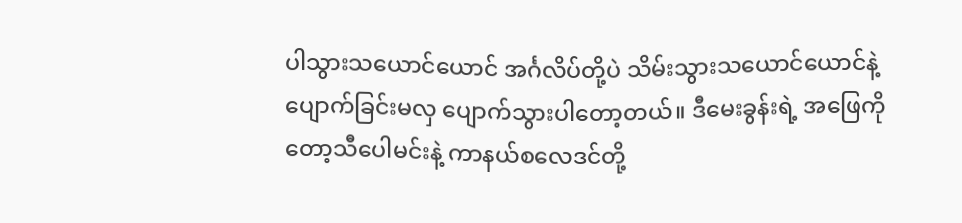ပါသွားသယောင်ယောင် အင်္ဂလိပ်တို့ပဲ သိမ်းသွားသယောင်ယောင်နဲ့ ပျောက်ခြင်းမလှ ပျောက်သွားပါတော့တယ်။ ဒီမေးခွန်းရဲ့ အဖြေကိုတော့သီပေါမင်းနဲ့ ကာနယ်စလေဒင်တို့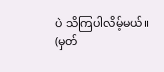ပဲ သိကြပါလိမ့်မယ်။
(မှတ်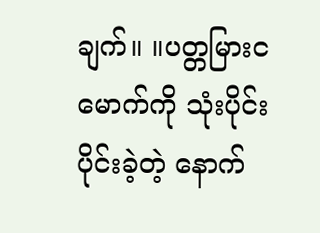ချက်။ ။ပတ္တမြားငမောက်ကို သုံးပိုင်းပိုင်းခဲ့တဲ့ နောက်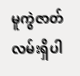မူကွဲဇာတ်လမ်းရှိပါ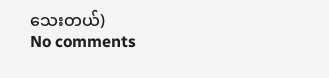သေးတယ်)
No comments